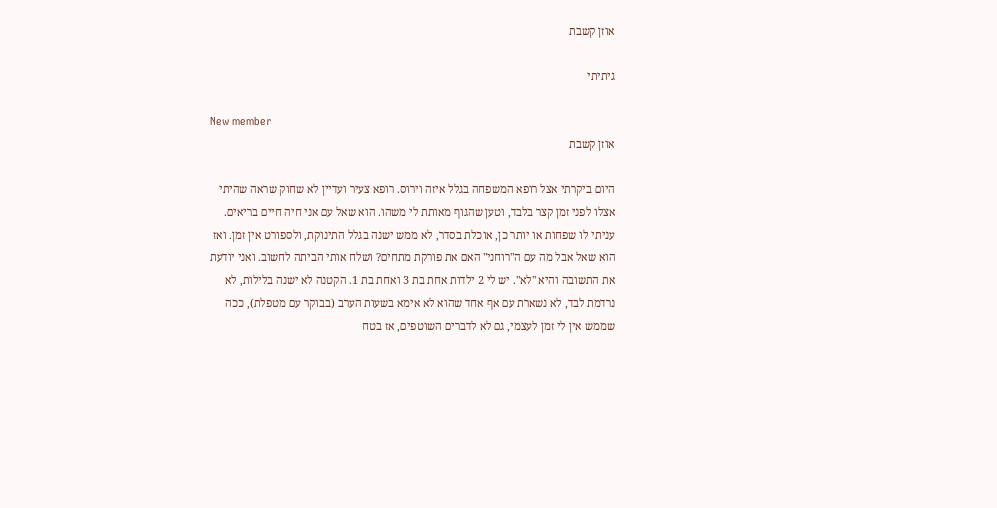אוזן קשבת

גיתיתי

New member
אוזן קשבת

היום ביקרתי אצל רופא המשפחה בגלל איזה וירוס. רופא צעיר ועדיין לא שחוק שראה שהיתי אצלו לפני זמן קצר בלבד, וטען שהגוף מאותת לי משהו. הוא שאל עם אני חיה חיים בריאים. עניתי לו שפחות או יותר כן, אוכלת בסדר, לא ממש ישנה בגלל התינוקת, ולספורט אין זמן. ואז הוא שאל אבל מה עם ה"רוחני" האם את פורקת מתחים? ושלח אותי הביתה לחשוב. ואני יודעת את התשובה והיא "לא". יש לי 2 ילדות אחת בת 3 ואחת בת 1. הקטנה לא ישנה בלילות, לא נרדמת לבד, לא נשארת עם אף אחד שהוא לא אימא בשעות הערב (בבוקר עם מטפלת), ככה שממש אין לי זמן לעצמי, גם לא לדברים השוטפים, אז בטח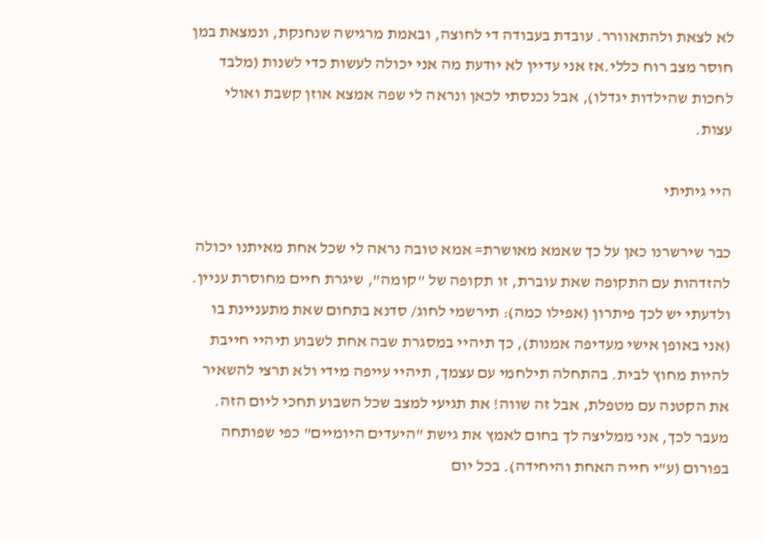לא לצאת ולהתאוורר. עובדת בעבודה די לחוצה, ובאמת מרגישה שנחנקת, ונמצאת במן חוסר מצב רוח כללי.אז אני עדיין לא יודעת מה אני יכולה לעשות כדי לשנות (מלבד לחכות שהילדות יגדלו), אבל נכנסתי לכאן ונראה לי שפה אמצא אוזן קשבת ואולי עצות.

היי גיתיתי

כבר שירשרנו כאן על כך שאמא מאושרת= אמא טובה נראה לי שכל אחת מאיתנו יכולה להזדהות עם התקופה שאת עוברת, זו תקופה של "קומה", שיגרת חיים מחוסרת עניין. ולדעתי יש לכך פיתרון (אפילו כמה): תירשמי לחוג/ סדנא בתחום שאת מתעניינת בו (אני באופן אישי מעדיפה אמנות), כך תיהיי במסגרת שבה אחת לשבוע תיהיי חייבת להיות מחוץ לבית. בהתחלה תילחמי עם עצמך, תיהיי עייפה מידי ולא תרצי להשאיר את הקטנה עם מטפלת, אבל זה שווה! את תגיעי למצב שכל השבוע תחכי ליום הזה. מעבר לכך, אני ממליצה לך בחום לאמץ את גישת "היעדים היומיים" כפי שפותחה בפורום (ע"י חייה האחת והיחידה). בכל יום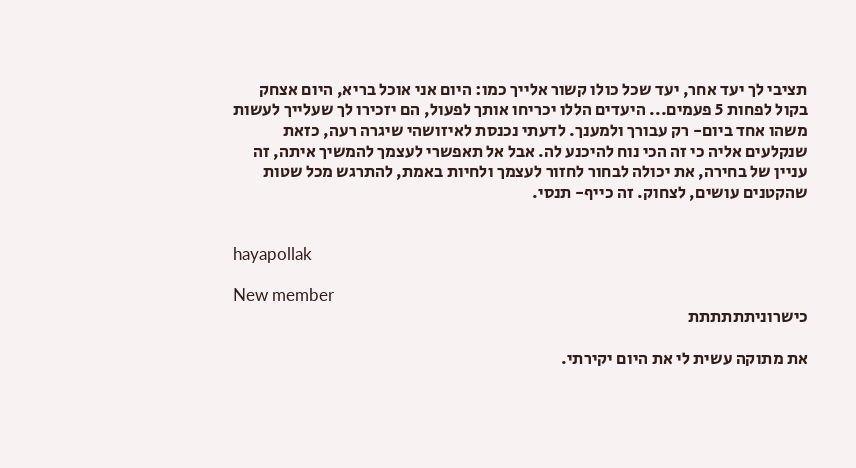תציבי לך יעד אחר, יעד שכל כולו קשור אלייך כמו: היום אני אוכל בריא, היום אצחק בקול לפחות 5 פעמים... היעדים הללו יכריחו אותך לפעול, הם יזכירו לך שעלייך לעשות משהו אחד ביום- רק עבורך ולמענך. לדעתי נכנסת לאיזושהי שיגרה רעה, כזאת שנקלעים אליה כי זה הכי נוח להיכנע לה. אבל אל תאפשרי לעצמך להמשיך איתה, זה עניין של בחירה, את יכולה לבחור לחזור לעצמך ולחיות באמת, להתרגש מכל שטות שהקטנים עושים, לצחוק. זה כייף- תנסי.


hayapollak

New member
כישרוניתתתתתת

את מתוקה עשית לי את היום יקירתי.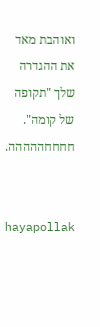ואוהבת מאד את ההגדרה שלך "תקופה של קומה". חחחחההההה.


hayapollak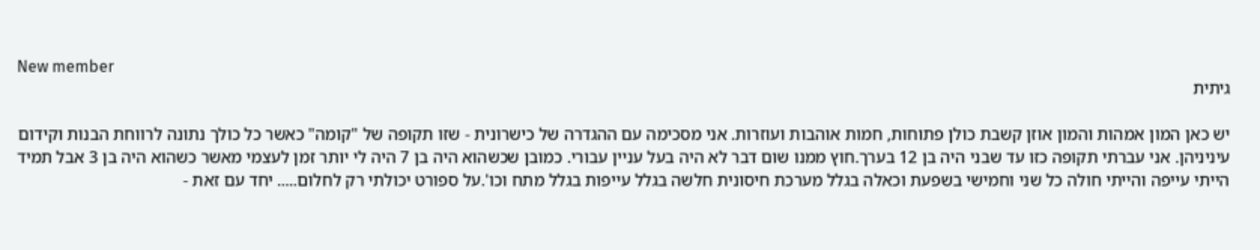New member
גיתית

יש כאן המון אמהות והמון אוזן קשבת כולן פתוחות, חמות אוהבות ועוזרות. אני מסכימה עם ההגדרה של כישרונית - שזו תקופה של "קומה" כאשר כל כולך נתונה לרווחת הבנות וקידום עיניניהן. אני עברתי תקופה כזו עד שבני היה בן 12 בערך.חוץ ממנו שום דבר לא היה בעל עניין עבורי. כמובן שכשהוא היה בן 7 היה לי יותר זמן לעצמי מאשר כשהוא היה בן 3 אבל תמיד הייתי עייפה והייתי חולה כל שני וחמישי בשפעת וכאלה בגלל מערכת חיסונית חלשה בגלל עייפות בגלל מתח וכו'.על ספורט יכולתי רק לחלום..... יחד עם זאת -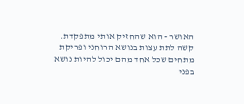האושר - הוא שהחזיק אותי מתפקדת. קשה לתת עצות בנושא הרוחני ופריקת מתחים שכל אחד מהם יכול להיות נושא בפני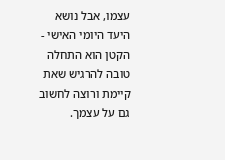עצמו, אבל נושא היעד היומי האישי - הקטן הוא התחלה טובה להרגיש שאת קיימת ורוצה לחשוב גם על עצמך.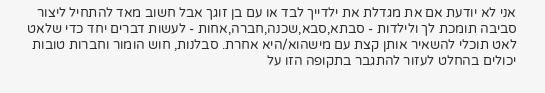אני לא יודעת אם את מגדלת את ילדייך לבד או עם בן זוגך אבל חשוב מאד להתחיל ליצור סביבה תומכת לך ולילדות - סבתא,סבא,שכנה,חברה,אחות - לעשות דברים יחד כדי שלאט לאט תוכלי להשאיר אותן קצת עם מישהוא/היא אחרת. סבלנות, חוש הומור וחברות טובות יכולים בהחלט לעזור להתגבר בתקופה הזו על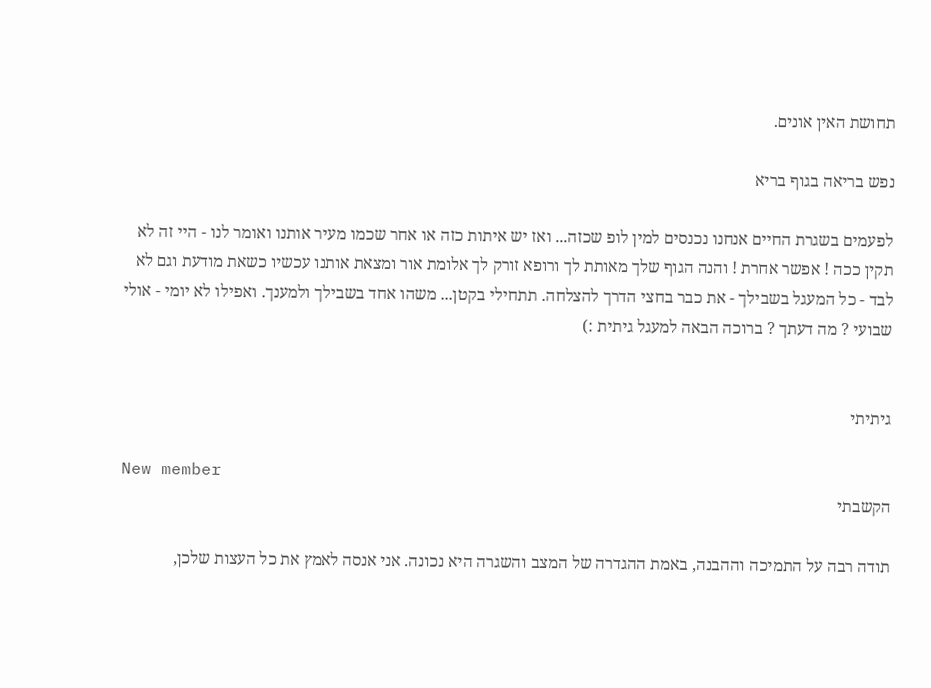תחושת האין אונים.

נפש בריאה בגוף בריא

לפעמים בשגרת החיים אנחנו נכנסים למין לופ שכזה... ואז יש איתות כזה או אחר שכמו מעיר אותנו ואומר לנו - היי זה לא תקין ככה ! אפשר אחרת ! והנה הגוף שלך מאותת לך ורופא זורק לך אלומת אור ומצאת אותנו עכשיו כשאת מודעת וגם לא לבד - כל המעגל בשבילך - את כבר בחצי הדרך להצלחה. תתחילי בקטן... משהו אחד בשבילך ולמענך. ואפילו לא יומי - אולי שבועי ? מה דעתך ? ברוכה הבאה למעגל גיתית :)


גיתיתי

New member
הקשבתי

תודה רבה על התמיכה וההבנה, באמת ההגדרה של המצב והשגרה היא נכונה. אני אנסה לאמץ את כל העצות שלכן,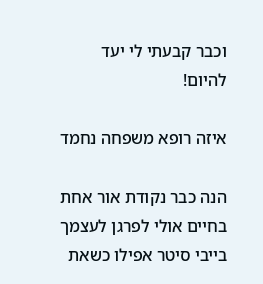וכבר קבעתי לי יעד להיום!

איזה רופא משפחה נחמד

הנה כבר נקודת אור אחת בחיים אולי לפרגן לעצמך בייבי סיטר אפילו כשאת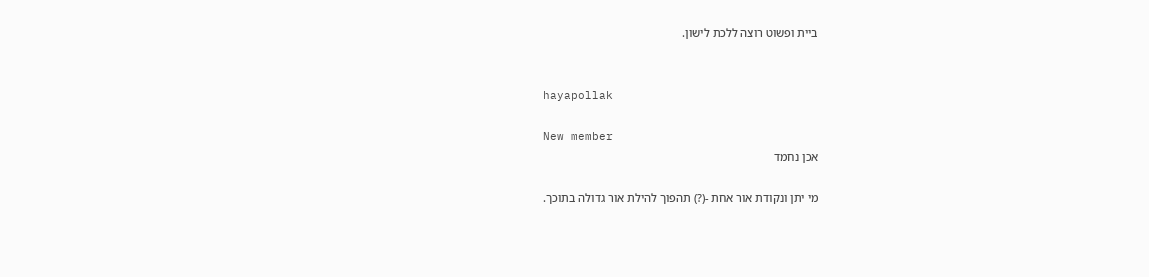ביית ופשוט רוצה ללכת לישון.


hayapollak

New member
אכן נחמד

מי יתן ונקודת אור אחת -(?) תהפוך להילת אור גדולה בתוכך.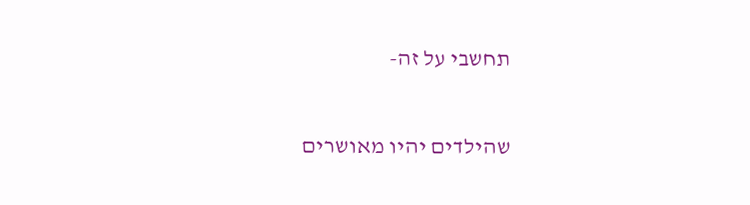תחשבי על זה-

שהילדים יהיו מאושרים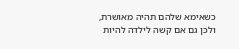כשאימא שלהם תהיה מאושרת, ולכן גם אם קשה לילדה להיות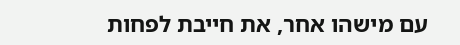עם מישהו אחר, את חייבת לפחות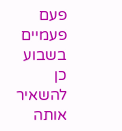פעם פעמיים בשבוע כן להשאיר אותה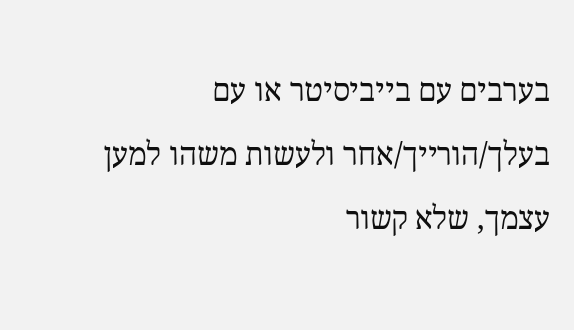בערבים עם בייביסיטר או עם בעלך/הורייך/אחר ולעשות משהו למען עצמך, שלא קשור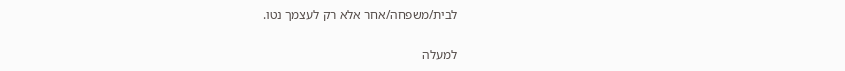לבית/משפחה/אחר אלא רק לעצמך נטו.

למעלה